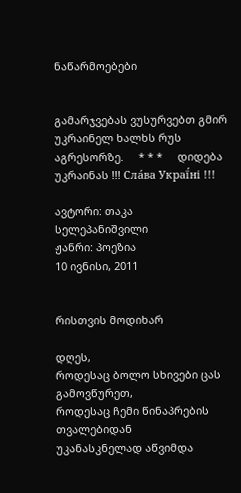ნაწარმოებები


გამარჯვებას ვუსურვებთ გმირ უკრაინელ ხალხს რუს აგრესორზე.     * * *     დიდება უკრაინას !!! Сла́ва Украї́ні !!!

ავტორი: თაკა სელეპანიშვილი
ჟანრი: პოეზია
10 ივნისი, 2011


რისთვის მოდიხარ

დღეს,
როდესაც ბოლო სხივები ცას გამოვწურეთ,
როდესაც ჩემი წინაპრების თვალებიდან
უკანასკნელად აწვიმდა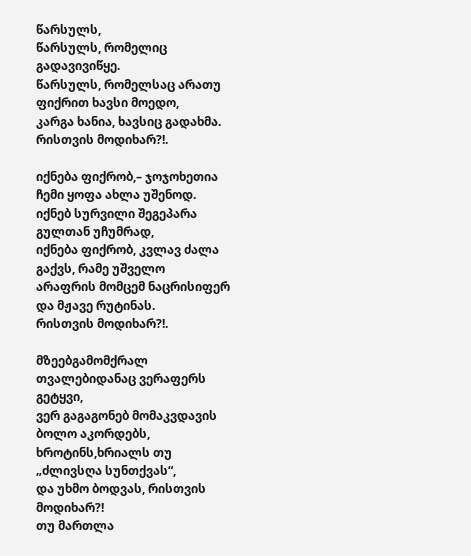წარსულს,
წარსულს, რომელიც  გადავივიწყე.
წარსულს, რომელსაც არათუ ფიქრით ხავსი მოედო,
კარგა ხანია, ხავსიც გადახმა.
რისთვის მოდიხარ?!.

იქნება ფიქრობ,– ჯოჯოხეთია ჩემი ყოფა ახლა უშენოდ.
იქნებ სურვილი შეგეპარა გულთან უჩუმრად,
იქნება ფიქრობ, კვლავ ძალა გაქვს, რამე უშველო
არაფრის მომცემ ნაცრისიფერ და მჟავე რუტინას.
რისთვის მოდიხარ?!.

მზეებგამომქრალ თვალებიდანაც ვერაფერს გეტყვი,
ვერ გაგაგონებ მომაკვდავის ბოლო აკორდებს,
ხროტინს,ხრიალს თუ „ძლივსღა სუნთქვას“,
და უხმო ბოდვას, რისთვის მოდიხარ?!
თუ მართლა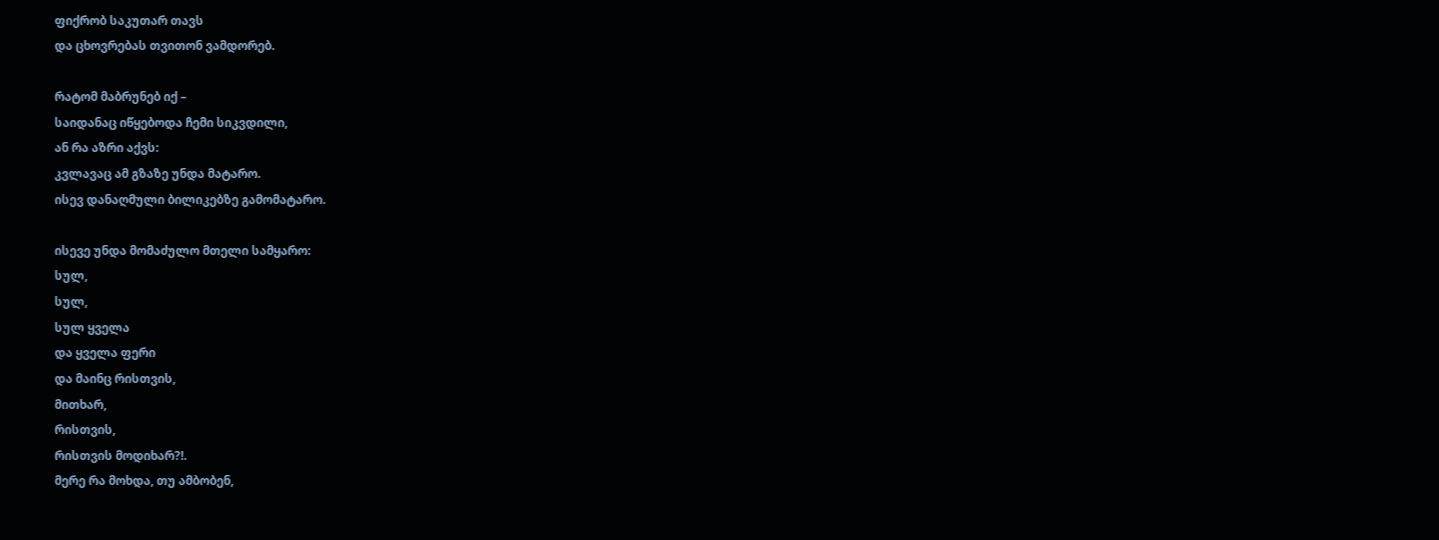ფიქრობ საკუთარ თავს
და ცხოვრებას თვითონ ვამდორებ.

რატომ მაბრუნებ იქ –
საიდანაც იწყებოდა ჩემი სიკვდილი,
ან რა აზრი აქვს:
კვლავაც ამ გზაზე უნდა მატარო.
ისევ დანაღმული ბილიკებზე გამომატარო.

ისევე უნდა მომაძულო მთელი სამყარო:
სულ,
სულ,
სულ ყველა
და ყველა ფერი
და მაინც რისთვის,
მითხარ,
რისთვის,
რისთვის მოდიხარ?!.
მერე რა მოხდა, თუ ამბობენ,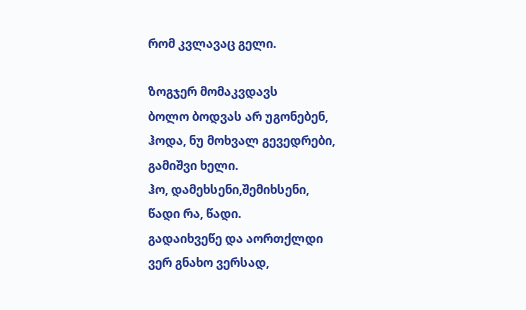რომ კვლავაც გელი.

ზოგჯერ მომაკვდავს
ბოლო ბოდვას არ უგონებენ,
ჰოდა, ნუ მოხვალ გევედრები,
გამიშვი ხელი.
ჰო, დამეხსენი,შემიხსენი,
წადი რა, წადი.
გადაიხვეწე და აორთქლდი
ვერ გნახო ვერსად,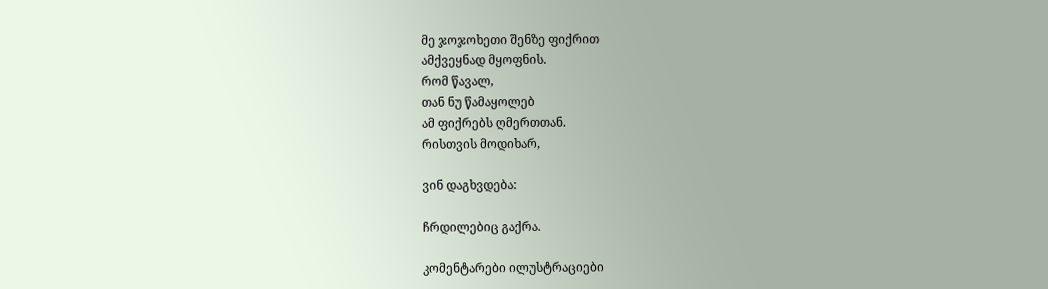მე ჯოჯოხეთი შენზე ფიქრით
ამქვეყნად მყოფნის.
რომ წავალ,
თან ნუ წამაყოლებ
ამ ფიქრებს ღმერთთან.
რისთვის მოდიხარ,

ვინ დაგხვდება:

ჩრდილებიც გაქრა.

კომენტარები ილუსტრაციები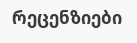რეცენზიები